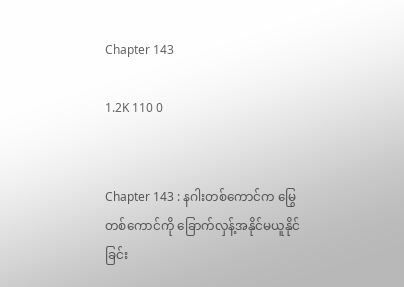Chapter 143

1.2K 110 0


Chapter 143 : နဂါးတစ်ကောင်က မြွေတစ်ကောင်ကို ခြောက်လှန့်အနိုင်မယူနိုင်ခြင်း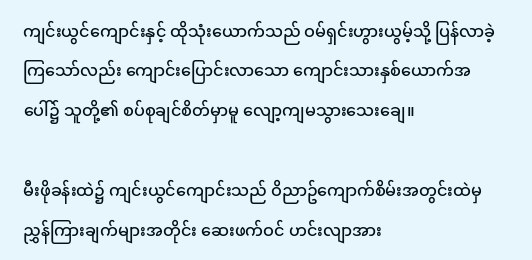ကျင်းယွင်ကျောင်းနှင့် ထိုသုံးယောက်သည် ဝမ်ရှင်းဟွားယွမ့်သို့ ပြန်လာခဲ့ကြသော်လည်း ကျောင်းပြောင်းလာသော ကျောင်းသားနှစ်ယောက်အပေါ်၌ သူတို့၏ စပ်စုချင်စိတ်မှာမူ လျော့ကျမသွားသေးချေ။

မီးဖိုခန်းထဲ၌ ကျင်းယွင်ကျောင်းသည် ဝိညာဥ်ကျောက်စိမ်းအတွင်းထဲမှ ညွှန်ကြားချက်များအတိုင်း ဆေးဖက်ဝင် ဟင်းလျာအား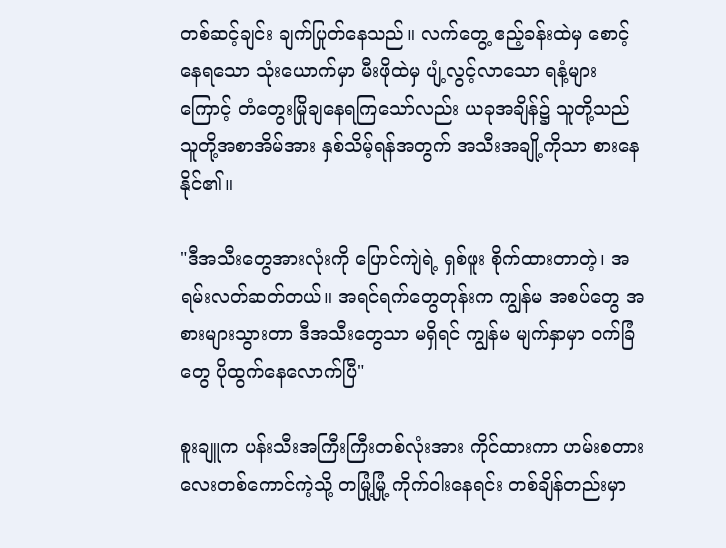တစ်ဆင့်ချင်း ချက်ပြုတ်နေသည်။ လက်တွေ့ ဧည့်ခန်းထဲမှ စောင့်နေရသော သုံးယောက်မှာ မီးဖိုထဲမှ ပျံ့လွင့်လာသော ရနံ့များကြောင့် တံတွေးမြိုချနေရကြသော်လည်း ယခုအချိန်၌ သူတို့သည် သူတို့အစာအိမ်အား နှစ်သိမ့်ရန်အတွက် အသီးအချို့ကိုသာ စားနေနိုင်၏။

"ဒီအသီးတွေအားလုံးကို ပြောင်ကျဲရဲ့ ရှစ်ဖူး စိုက်ထားတာတဲ့၊ အရမ်းလတ်ဆတ်တယ်။ အရင်ရက်တွေတုန်းက ကျွန်မ အစပ်တွေ အစားများသွားတာ ဒီအသီးတွေသာ မရှိရင် ကျွန်မ မျက်နှာမှာ ဝက်ခြံတွေ ပိုထွက်နေလောက်ပြီ"

စူးချူက ပန်းသီးအကြီးကြီးတစ်လုံးအား ကိုင်ထားကာ ဟမ်းစတားလေးတစ်ကောင်ကဲ့သို့ တမြုံ့မြုံ့ ကိုက်ဝါးနေရင်း တစ်ချိန်တည်းမှာ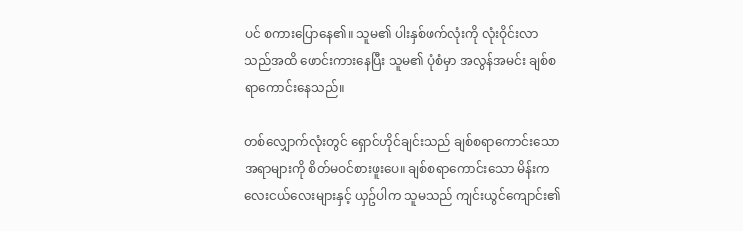ပင် စကားပြောနေ၏။ သူမ၏ ပါးနှစ်ဖက်လုံးကို လုံးဝိုင်းလာသည်အထိ ဖောင်းကားနေပြီး သူမ၏ ပုံစံမှာ အလွန်အမင်း ချစ်စရာကောင်းနေသည်။

တစ်လျှောက်လုံးတွင် ရှောင်ဟိုင်ချင်းသည် ချစ်စရာကောင်းသော အရာများကို စိတ်မဝင်စားဖူးပေ။ ချစ်စရာကောင်းသော မိန်းကလေးငယ်လေးများနှင့် ယှဥ်ပါက သူမသည် ကျင်းယွင်ကျောင်း၏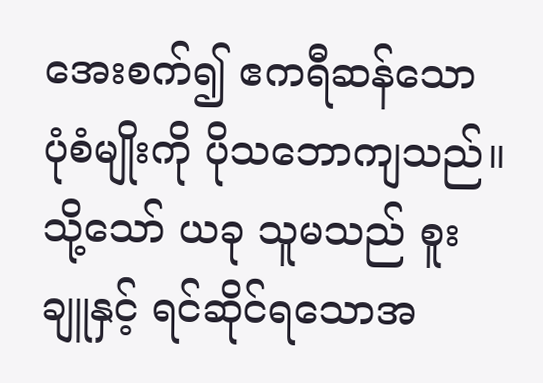အေးစက်၍ ဧကရီဆန်သော ပုံစံမျိုးကို ပိုသဘောကျသည်။ သို့သော် ယခု သူမသည် စူးချူနှင့် ရင်ဆိုင်ရသောအ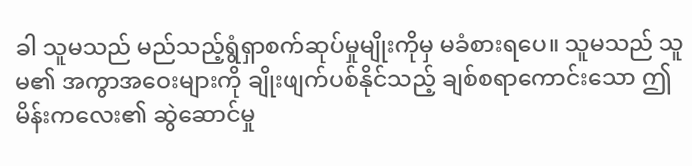ခါ သူမသည် မည်သည့်ရွံရှာစက်ဆုပ်မှုမျိုးကိုမှ မခံစားရပေ။ သူမသည် သူမ၏ အကွာအဝေးများကို ချိုးဖျက်ပစ်နိုင်သည့် ချစ်စရာကောင်းသော ဤမိန်းကလေး၏ ဆွဲဆောင်မှု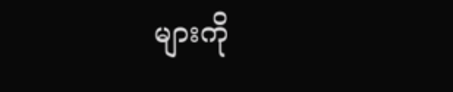များကို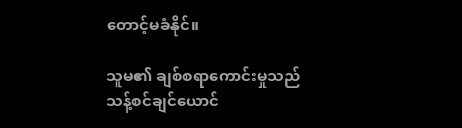တောင့်မခံနိုင်။

သူမ၏ ချစ်စရာကောင်းမှုသည် သန့်စင်ချင်ယောင်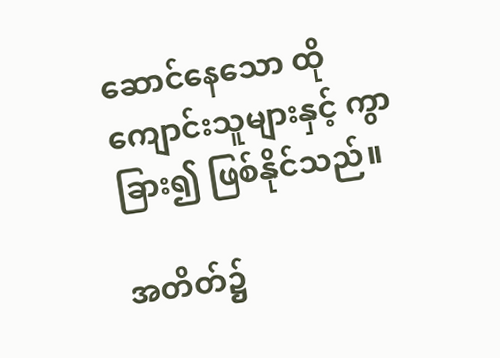ဆောင်နေသော ထိုကျောင်းသူများနှင့် ကွာခြား၍ ဖြစ်နိုင်သည်။

အတိတ်၌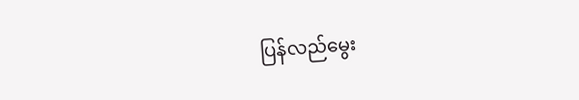ပြန်လည်မွေး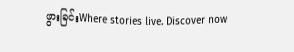ဖွားခြင်းWhere stories live. Discover now